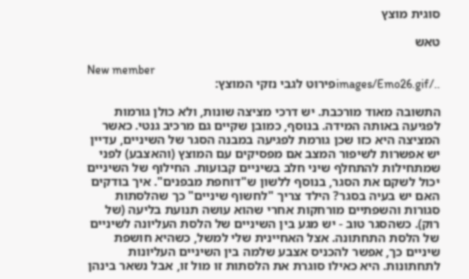סוגית מוצץ

טאש

New member
../images/Emo26.gifפירוט לגבי נזקי המוצץ:

התשובה מאוד מורכבת. יש דרכי מציצה שונות, ולא כולן גורמות לפגיעה באותה המידה. בנוסף, כמובן שקיים גם מרכיב גנטי. כאשר המציצה היא כזו שכן גורמת לפגיעה במבנה הסגר של השיניים, עדיין יש אפשרות לשיפור המצב אם מפסיקים עם המוצץ (והאצבע) לפני שמתחילות להתחלף שיני חלב בשיניים קבועות. החילוף של השיניים יכול לשקם את הסגר, בנוסף ללשון ש"דוחפת מבפנים". איך בודקים האם יש בעיה בסגר? הילד צריך "לחשוף שיניים" כך שהלסתות סגורות והשפתיים מורחקות אחרי שהוא עושה תנועת בליעה (של רוק). כשהסגר טוב - יש מגע בין השיניים של הלסת העליונה לשיניים של הלסת התחתונה. אצל האחיינית שלי למשל, כשהיא חושפת שיניים כך, אפשר להכניס אצבע שלמה בין השיניים העליונות לתחתונות. היא כאילו סוגרת את הלסתות זו מול זו, אבל נשאר בינהן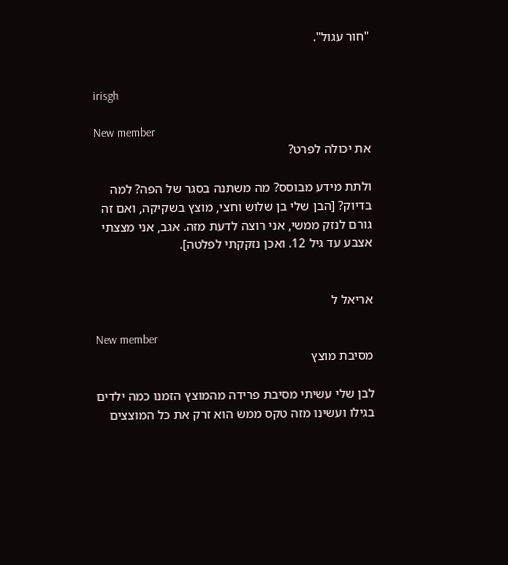"חור עגול".


irisgh

New member
את יכולה לפרט?

ולתת מידע מבוסס? מה משתנה בסגר של הפה? למה בדיוק? [הבן שלי בן שלוש וחצי, מוצץ בשקיקה, ואם זה גורם לנזק ממשי, אני רוצה לדעת מזה. אגב, אני מצצתי אצבע עד גיל 12. ואכן נזקקתי לפלטה].


אריאל ל

New member
מסיבת מוצץ

לבן שלי עשיתי מסיבת פרידה מהמוצץ הזמנו כמה ילדים בגילו ועשינו מזה טקס ממש הוא זרק את כל המוצצים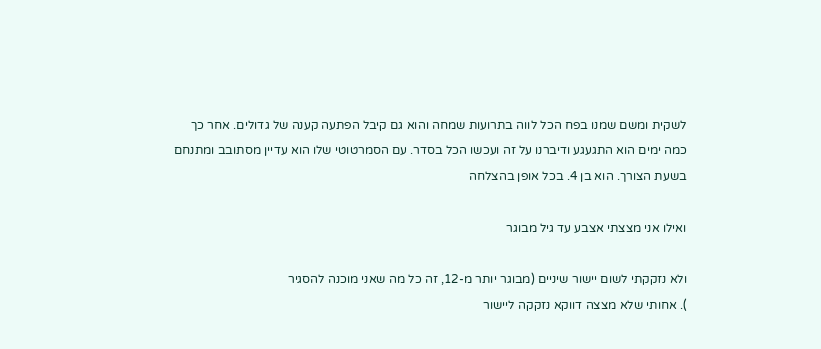לשקית ומשם שמנו בפח הכל לווה בתרועות שמחה והוא גם קיבל הפתעה קענה של גדולים. אחר כך כמה ימים הוא התגעגע ודיברנו על זה ועכשו הכל בסדר. עם הסמרטוטי שלו הוא עדיין מסתובב ומתנחם בשעת הצורך. הוא בן 4. בכל אופן בהצלחה

ואילו אני מצצתי אצבע עד גיל מבוגר

ולא נזקקתי לשום יישור שיניים (מבוגר יותר מ-12, זה כל מה שאני מוכנה להסגיר
). אחותי שלא מצצה דווקא נזקקה ליישור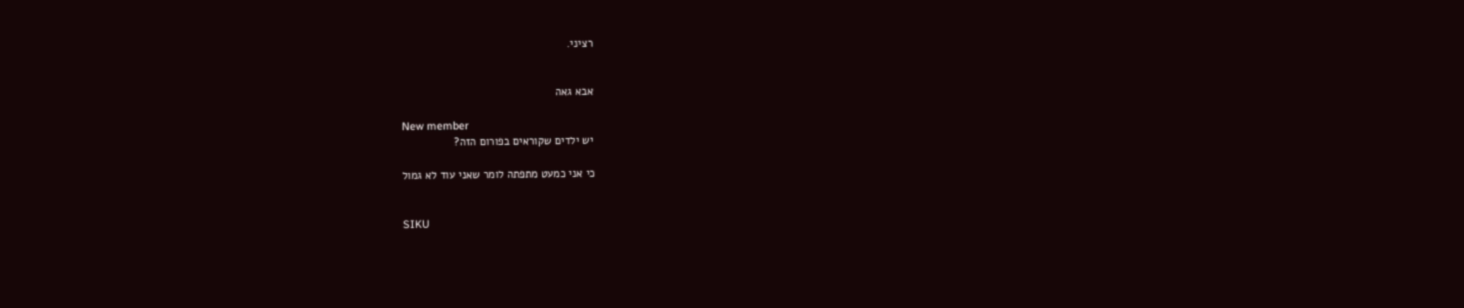רציני.


אבא גאה

New member
יש ילדים שקוראים בפורום הזה?

כי אני כמעט מתפתה לומר שאני עוד לא גמול


SIKU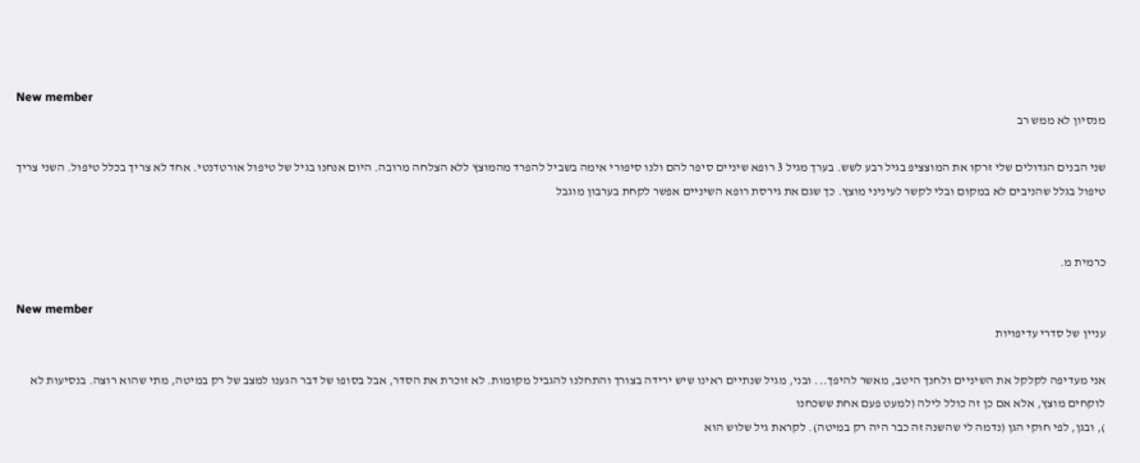New member
מנסיון לא ממש רב

שני הבנים הגדולים שלי זרקו את המוצציפ בגיל רבע לשש. בערך מגיל 3 רופא שיניים סיפר להם ולנו סיפורי אימה בשביל להפרד מהמוצץ ללא הצלחה מרובה. היום אנחנו בגיל של טיפול אורטדנטי. אחד לא צריך בכלל טיפול. השני צריך טיפול בגלל שהניבים לא במקום ובלי לקשר לעיניני מוצץ. כך שגם את גירסת רופא השיניים אפשר לקחת בערבון מוגבל


כרמית מ.

New member
עניין של סדרי עדיפויות

אני מעדיפה לקלקל את השיניים ולחנך היטב, מאשר להיפך... ובני, מגיל שנתיים ראינו שיש ירידה בצורך והתחלנו להגביל מקומות. לא זוכרת את הסדר, אבל בסופו של דבר הגענו למצב של רק במיטה, מתי שהוא רוצה. בנסיעות לא לוקחים מוצץ, אלא אם כן זה כולל לילה (למעט פעם אחת ששכחנו
), ובגן, לפי חוקי הגן (נדמה לי שהשנה זה כבר היה רק במיטה). לקראת גיל שלוש הוא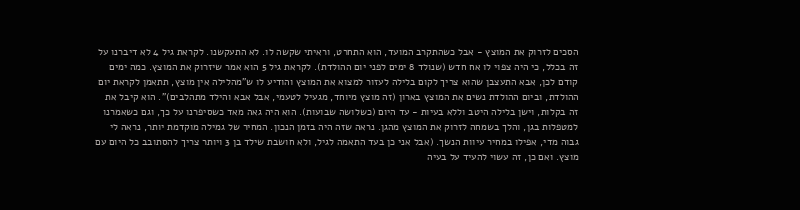הסכים לזרוק את המוצץ - אבל כשהתקרב המועד, הוא התחרט, וראיתי שקשה לו. לא התעקשנו. לקראת גיל 4 לא דיברנו על זה בכלל, כי היה צפוי לו אח חדש (שנולד 8 ימים לפני יום ההולדת). לקראת גיל 5 הוא אמר שיזרוק את המוצץ. כמה ימים קודם לכן, אבא התעצבן שהוא צריך לקום בלילה לעזור למצוא את המוצץ והודיע לו ש"מהלילה אין מוצץ, תתאמן לקראת יום ההולדת, וביום ההולדת נשים את המוצץ בארון (זה מוצץ מיוחד, מגעיל לטעמי, אבל אבא והילד מתהלבים)". הוא קיבל את זה בקלות, וישן בלילה היטב וללא בעיות - עד היום (כשלושה שבועות). הוא היה גאה מאד כשסיפרנו על כך, וגם כשאמרנו למטפלות בגן, והלך בשמחה לזרוק את המוצץ מהגן. נראה שזה היה בזמן הנכון. המחיר של גמילה מוקדמת יותר, נראה לי גבוה מדי, אפילו במחיר עיוות הנשך. (אבל אני כן בעד התאמה לגיל, ולא חושבת שילד בן 3 ויותר צריך להסתובב כל היום עם מוצץ. ואם כן, זה עשוי להעיד על בעיה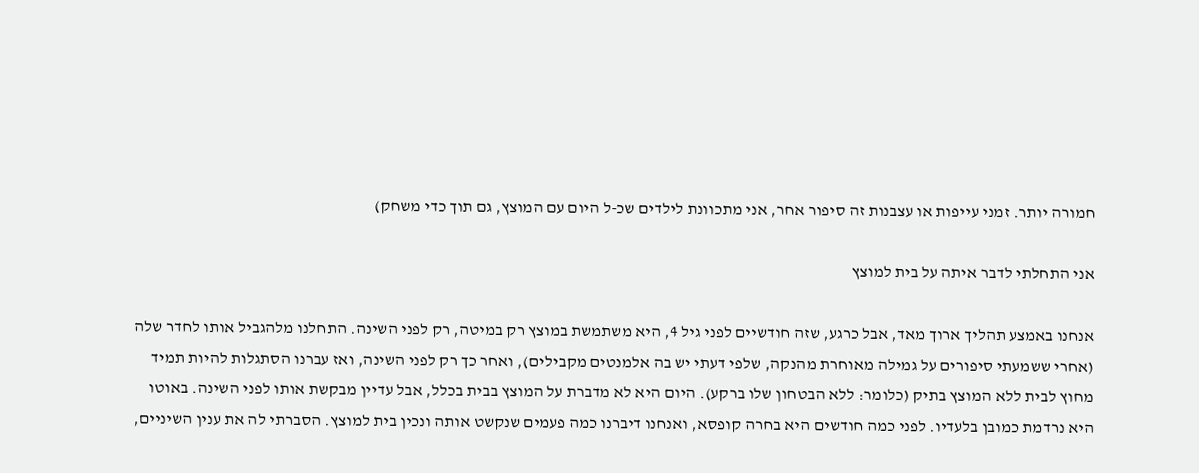חמורה יותר. זמני עייפות או עצבנות זה סיפור אחר, אני מתכוונת לילדים שכ-ל היום עם המוצץ, גם תוך כדי משחק)

אני התחלתי לדבר איתה על בית למוצץ

אנחנו באמצע תהליך ארוך מאד, אבל כרגע, שזה חודשיים לפני גיל 4, היא משתמשת במוצץ רק במיטה, רק לפני השינה. התחלנו מלהגביל אותו לחדר שלה (אחרי ששמעתי סיפורים על גמילה מאוחרת מהנקה, שלפי דעתי יש בה אלמנטים מקבילים), ואחר כך רק לפני השינה, ואז עברנו הסתגלות להיות תמיד מחוץ לבית ללא המוצץ בתיק (כלומר: ללא הבטחון שלו ברקע). היום היא לא מדברת על המוצץ בבית בכלל, אבל עדיין מבקשת אותו לפני השינה. באוטו היא נרדמת כמובן בלעדיו. לפני כמה חודשים היא בחרה קופסא, ואנחנו דיברנו כמה פעמים שנקשט אותה ונכין בית למוצץ. הסברתי לה את ענין השיניים,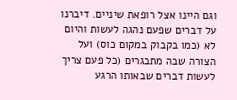וגם היינו אצל רופאת שיניים. דיברנו על דברים שפעם נהגה לעשות והיום לא (כמו בקבוק במקום כוס) ועל הצורה שבה מתבגרים (כל פעם צריך לעשות דברים שבאותו הרגע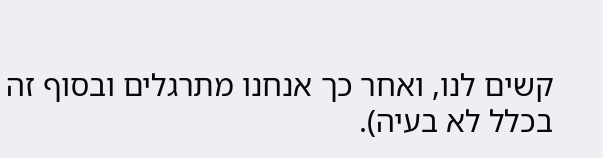קשים לנו, ואחר כך אנחנו מתרגלים ובסוף זה בכלל לא בעיה).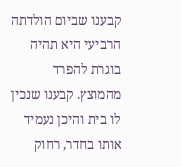קבענו שביום הולדתה הרביעי היא תהיה בוגרת להפרד מהמוצץ. קבענו שנכין לו בית והיכן נעמיד אותו בחדר, רחוק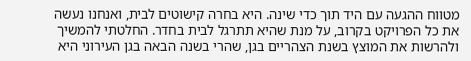מטווח ההגעה עם היד תוך כדי שינה. היא בחרה קישוטים לבית, ואנחנו נעשה את כל הפרויקט בקרוב, על מנת שהיא תתרגל לבית בחדר. החלטתי להמשיך ולהרשות את המוצץ בשנת הצהריים בגן, שהרי בשנה הבאה בגן העירוני היא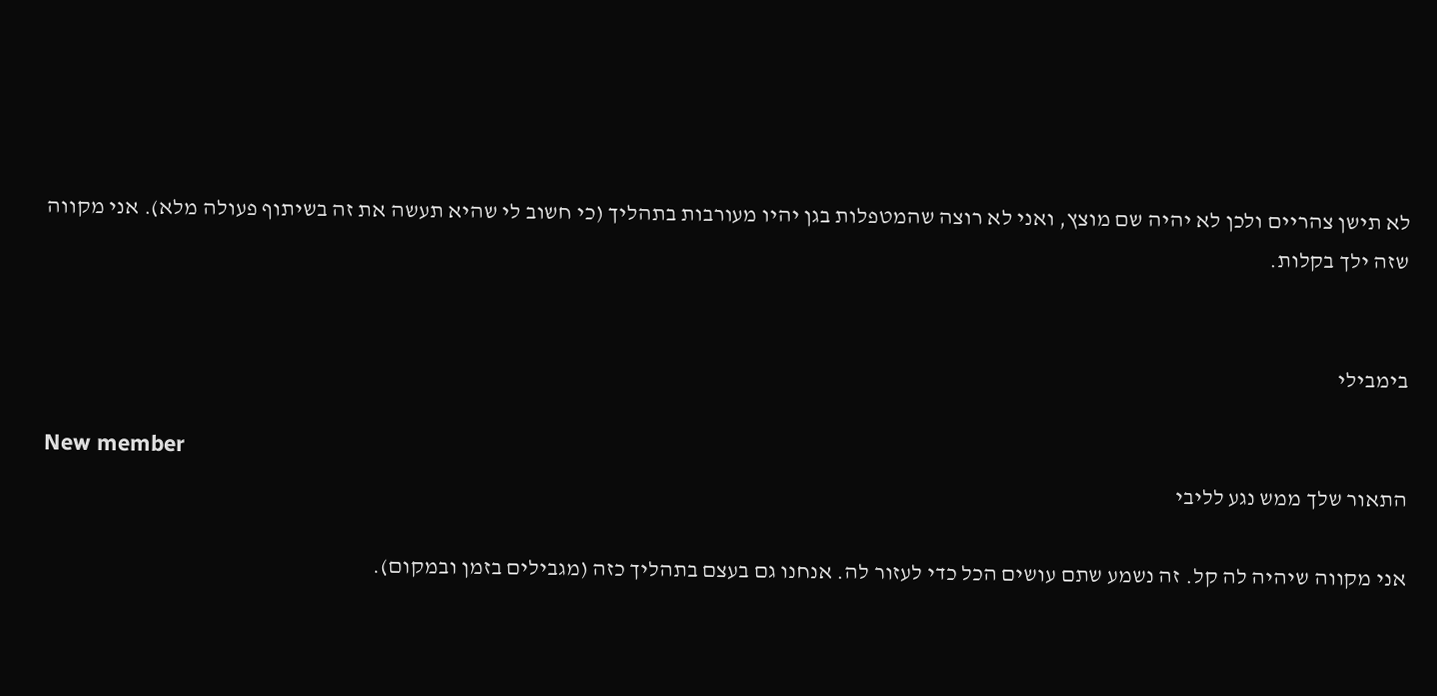לא תישן צהריים ולכן לא יהיה שם מוצץ, ואני לא רוצה שהמטפלות בגן יהיו מעורבות בתהליך (כי חשוב לי שהיא תעשה את זה בשיתוף פעולה מלא). אני מקווה שזה ילך בקלות.


בימבילי

New member
התאור שלך ממש נגע לליבי

אני מקווה שיהיה לה קל. זה נשמע שתם עושים הכל כדי לעזור לה. אנחנו גם בעצם בתהליך כזה (מגבילים בזמן ובמקום).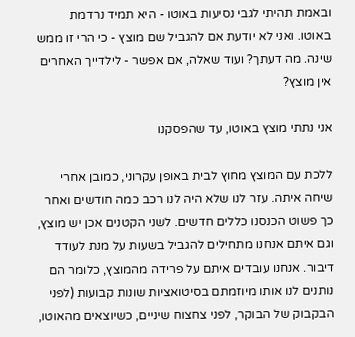ובאמת תהיתי לגבי נסיעות באוטו - היא תמיד נרדמת באוטו. ואני לא יודעת אם להגביל שם מוצץ - כי הרי זו ממש שינה. מה דעתך? ועוד שאלה, אם אפשר - לילדייך האחרים אין מוצץ?

אני נתתי מוצץ באוטו, עד שהפסקנו

ללכת עם המוצץ מחוץ לבית באופן עקרוני, כמובן אחרי שיחה איתה. עזר לנו שלא היה לנו רכב כמה חודשים ואחר כך פשוט הכנסנו כללים חדשים. לשני הקטנים אכן יש מוצץ, וגם איתם אנחנו מתחילים להגביל בשעות על מנת לעודד דיבור. אנחנו עובדים איתם על פרידה מהמוצץ, כלומר הם נותנים לנו אותו מיוזמתם בסיטואציות שונות קבועות (לפני הבקבוק של הבוקר, לפני צחצוח שיניים, כשיוצאים מהאוטו,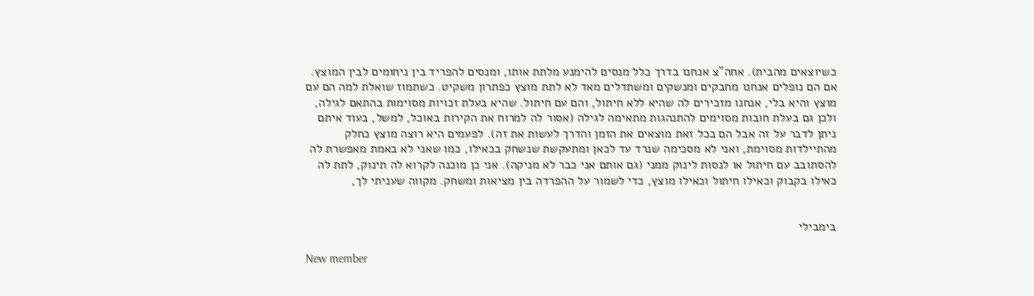כשיוצאים מהבית). אחה"צ אנחנו בדרך כלל מנסים להימנע מלתת אותו, ומנסים להפריד בין ניחומים לבין המוצץ. אם הם נופלים אנחנו מחבקים ומנשקים ומשתדלים מאד לא לתת מוצץ כפתרון משקיט. כשתמוז שואלת למה הם עם מוצץ והיא בלי, אנחנו מזכירים לה שהיא ללא חיתול, והם עם חיתול. שהיא בעלת זכויות מסוימות בהתאם לגילה, ולכן גם בעלת חובות מסוימים להתנהגות מתאימה לגילה (אסור לה למרוח את הקירות באוכל, למשל, בעוד איתם ניתן לדבר על זה אבל הם בכל זאת מוצאים את הזמן והדרך לעשות את זה). לפעמים היא רוצה מוצץ כחלק מהתיילדות מסוימת, ואני לא מסכימה שנרד עד לכאן ומתעקשת שנשחק בכאילו, כמו שאני לא באמת מאפשרת לה להסתובב עם חיתול או לנסות לינוק ממני (גם אותם אני כבר לא מניקה). אני כן מוכנה לקרוא לה תינוק, לתת לה כאילו בקבוק וכאילו חיתול וכאילו מוצץ, כדי לשמור על ההפרדה בין מציאות ומשחק. מקווה שעניתי לך,


בימבילי

New member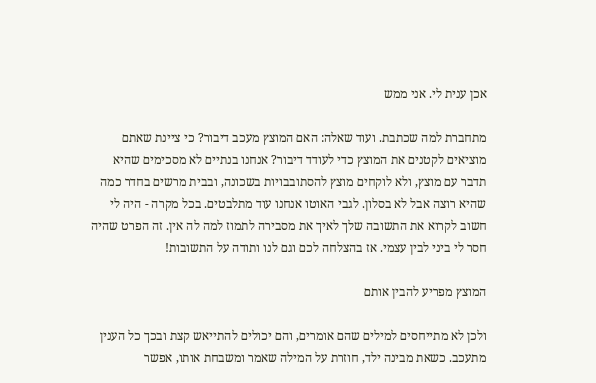אכן ענית לי. אני ממש

מתחברת למה שכתבת. ועוד שאלה: האם המוצץ מעכב דיבור? כי ציינת שאתם מוציאים לקטנים את המוצץ כדי לעודד דיבור? אנחנו בנתיים לא מסכימים שהיא תדבר עם מוצץ, ולא לוקחים מוצץ להסתובבויות בשכונה, ובבית מרשים בחדר כמה שהיא רוצה אבל לא בסלון. לגבי האוטו אנחנו עוד מתלבטים. בכל מקרה - היה לי חשוב לקרוא את התשובה שלך לאיך את מסבירה לתמוז למה לה אין. זה הפרט שהיה חסר לי ביני לבין עצמי. אז בהצלחה לכם וגם לנו ותודה על התשובות!

המוצץ מפריע להבין אותם

ולכן לא מתייחסים למילים שהם אומרים, והם יכולים להתייאש קצת ובכך כל הענין מתעכב. כשאת מבינה ילד, חוזרת על המילה שאמר ומשבחת אותו, אפשר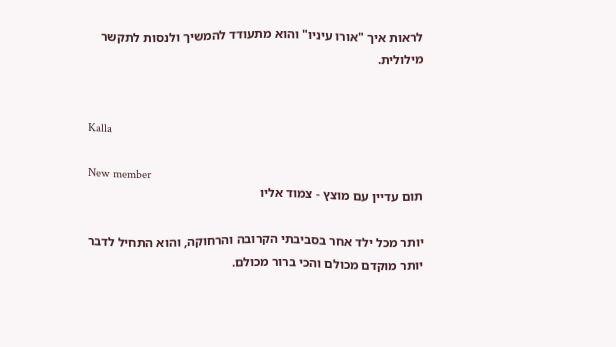לראות איך "אורו עיניו" והוא מתעודד להמשיך ולנסות לתקשר מילולית.


Kalla

New member
תום עדיין עם מוצץ - צמוד אליו

יותר מכל ילד אחר בסביבתי הקרובה והרחוקה, והוא התחיל לדבר יותר מוקדם מכולם והכי ברור מכולם.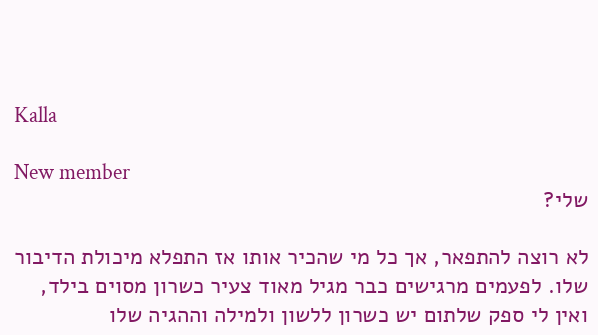Kalla

New member
שלי?

לא רוצה להתפאר, אך כל מי שהכיר אותו אז התפלא מיכולת הדיבור שלו. לפעמים מרגישים כבר מגיל מאוד צעיר כשרון מסוים בילד, ואין לי ספק שלתום יש כשרון ללשון ולמילה וההגיה שלו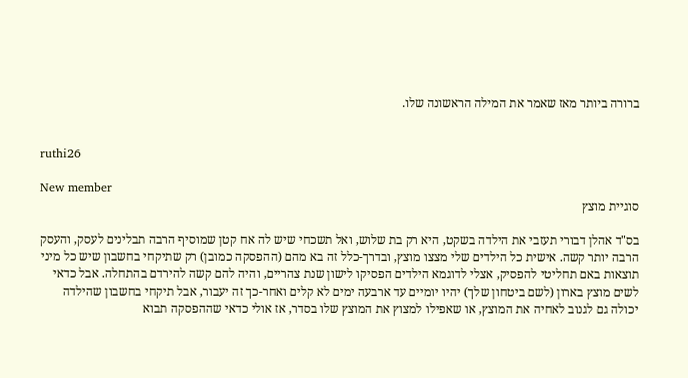ברורה ביותר מאז שאמר את המילה הראשונה שלו.


ruthi26

New member
סוגיית מוצץ

בס"ד אהלן דבורי תעזבי את הילדה בשקט, היא רק בת שלוש, ואל תשכחי שיש לה אח קטן שמוסיף הרבה תבלינים לעסק, והעסק הרבה יותר קשה. אישית כל הילדים שלי מצצו מוצץ, ובדרך-כלל זה בא מהם (ההפסקה כמובן) רק שתיקחי בחשבון שיש כל מיני תוצאות באם תחליטי להפסיק, אצלי לדוגמא הילדים הפסיקו לישון שנת צהריים, והיה להם קשה להירדם בהתחלה. אבל כדאי לשים מוצץ בארון (לשם ביטחון שלך) יהיו יומיים עד ארבעה ימים לא קלים ואחר-כך זה יעבור, אבל תיקחי בחשבון שהילדה יכולה גם לגנוב לאחיה את המוצץ, או שאפילו למצוץ את המוצץ שלו בסדר, אז אולי כדאי שההפסקה תבוא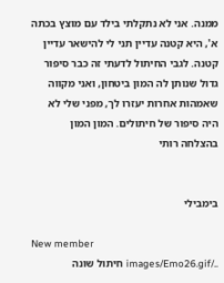ממנה. אני לא נתקלתי בילד עם מוצץ בכתה א', היא קטנה עדיין תני לי להישאר עדיין קטנה. לגבי החיתול לדעתי זה כבר סיפור גדול שנותן לה המון ביטחון, ואני מקווה שאמהות אחרות יעזרו לך, מפני שלי לא היה סיפור של חיתולים. המון המון בהצלחה רותי


בימבילי

New member
../images/Emo26.gif חיתול שונה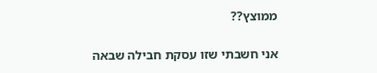ממוצץ??

אני חשבתי שזו עסקת חבילה שבאה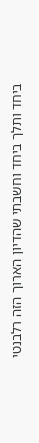ביחד ותלך ביחד וחשבתי שהדיון הארוך הזה רלבנטי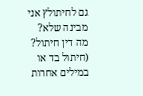גם לחיתולץ אני מבינה שלא? מה דין חיתול? (חיתול בד או במילים אחרות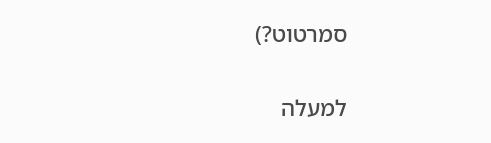סמרטוט?)

למעלה